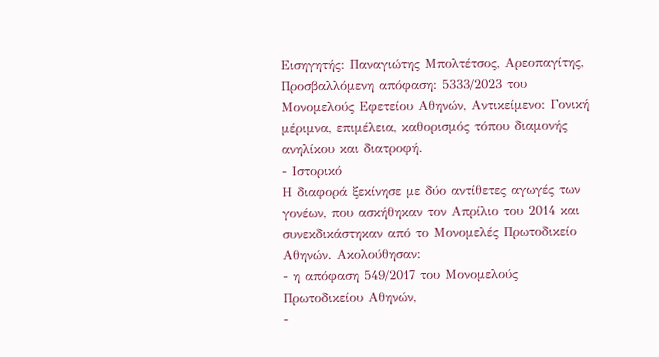Εισηγητής: Παναγιώτης Μπολτέτσος, Αρεοπαγίτης, Προσβαλλόμενη απόφαση: 5333/2023 του Μονομελούς Εφετείου Αθηνών, Αντικείμενο: Γονική μέριμνα, επιμέλεια, καθορισμός τόπου διαμονής ανηλίκου και διατροφή.
- Ιστορικό
Η διαφορά ξεκίνησε με δύο αντίθετες αγωγές των γονέων, που ασκήθηκαν τον Απρίλιο του 2014 και συνεκδικάστηκαν από το Μονομελές Πρωτοδικείο Αθηνών. Ακολούθησαν:
- η απόφαση 549/2017 του Μονομελούς Πρωτοδικείου Αθηνών,
-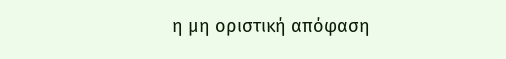η μη οριστική απόφαση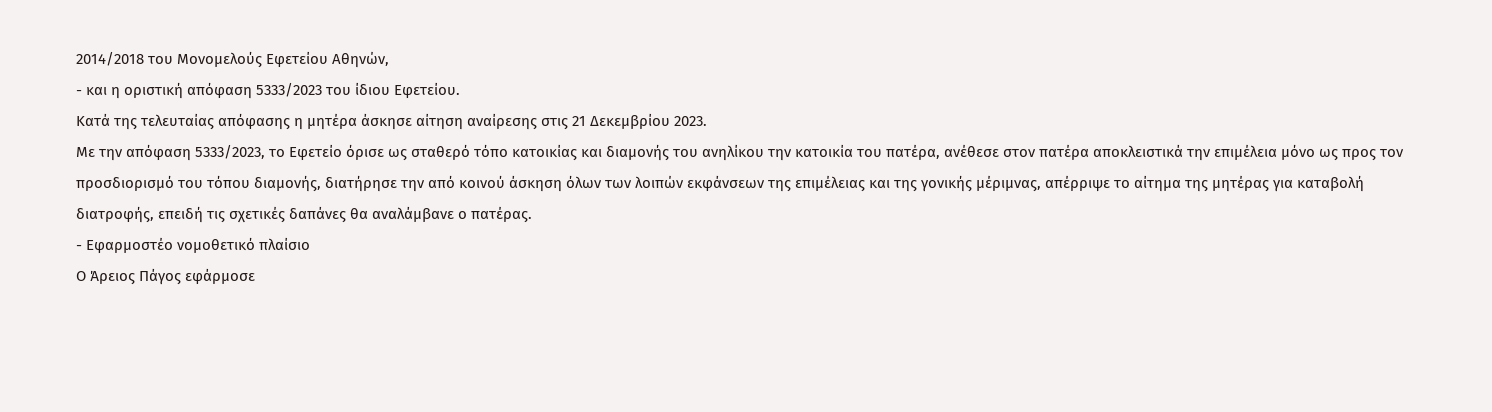2014/2018 του Μονομελούς Εφετείου Αθηνών,
- και η οριστική απόφαση 5333/2023 του ίδιου Εφετείου.
Κατά της τελευταίας απόφασης η μητέρα άσκησε αίτηση αναίρεσης στις 21 Δεκεμβρίου 2023.
Με την απόφαση 5333/2023, το Εφετείο όρισε ως σταθερό τόπο κατοικίας και διαμονής του ανηλίκου την κατοικία του πατέρα, ανέθεσε στον πατέρα αποκλειστικά την επιμέλεια μόνο ως προς τον προσδιορισμό του τόπου διαμονής, διατήρησε την από κοινού άσκηση όλων των λοιπών εκφάνσεων της επιμέλειας και της γονικής μέριμνας, απέρριψε το αίτημα της μητέρας για καταβολή διατροφής, επειδή τις σχετικές δαπάνες θα αναλάμβανε ο πατέρας.
- Εφαρμοστέο νομοθετικό πλαίσιο
Ο Άρειος Πάγος εφάρμοσε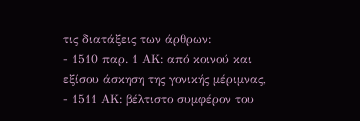τις διατάξεις των άρθρων:
- 1510 παρ. 1 ΑΚ: από κοινού και εξίσου άσκηση της γονικής μέριμνας,
- 1511 ΑΚ: βέλτιστο συμφέρον του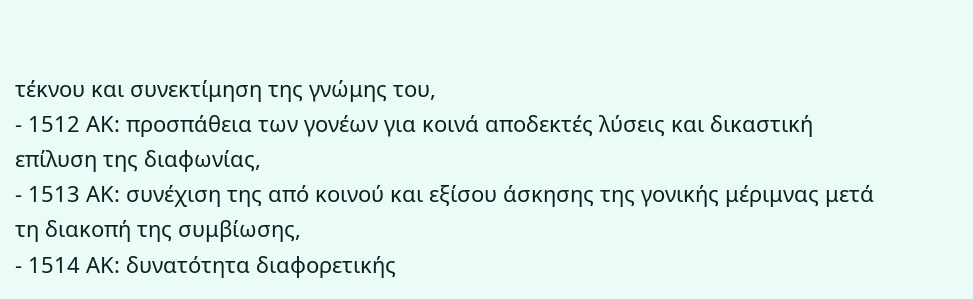τέκνου και συνεκτίμηση της γνώμης του,
- 1512 ΑΚ: προσπάθεια των γονέων για κοινά αποδεκτές λύσεις και δικαστική επίλυση της διαφωνίας,
- 1513 ΑΚ: συνέχιση της από κοινού και εξίσου άσκησης της γονικής μέριμνας μετά τη διακοπή της συμβίωσης,
- 1514 ΑΚ: δυνατότητα διαφορετικής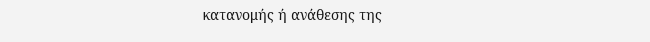κατανομής ή ανάθεσης της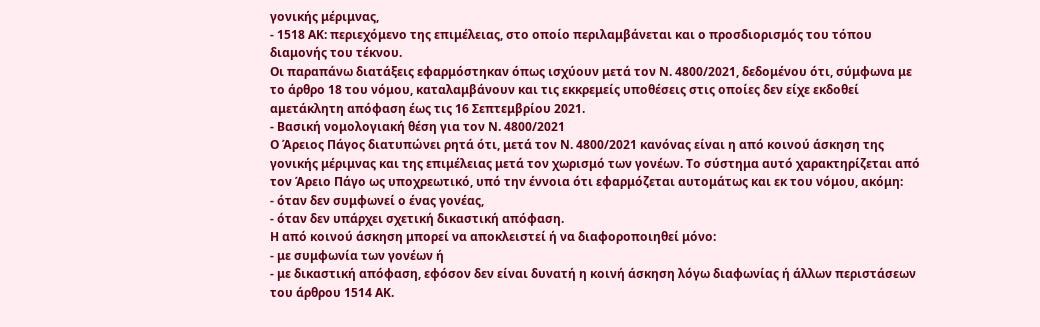γονικής μέριμνας,
- 1518 ΑΚ: περιεχόμενο της επιμέλειας, στο οποίο περιλαμβάνεται και ο προσδιορισμός του τόπου διαμονής του τέκνου.
Οι παραπάνω διατάξεις εφαρμόστηκαν όπως ισχύουν μετά τον Ν. 4800/2021, δεδομένου ότι, σύμφωνα με το άρθρο 18 του νόμου, καταλαμβάνουν και τις εκκρεμείς υποθέσεις στις οποίες δεν είχε εκδοθεί αμετάκλητη απόφαση έως τις 16 Σεπτεμβρίου 2021.
- Βασική νομολογιακή θέση για τον Ν. 4800/2021
Ο Άρειος Πάγος διατυπώνει ρητά ότι, μετά τον Ν. 4800/2021 κανόνας είναι η από κοινού άσκηση της γονικής μέριμνας και της επιμέλειας μετά τον χωρισμό των γονέων. Το σύστημα αυτό χαρακτηρίζεται από τον Άρειο Πάγο ως υποχρεωτικό, υπό την έννοια ότι εφαρμόζεται αυτομάτως και εκ του νόμου, ακόμη:
- όταν δεν συμφωνεί ο ένας γονέας,
- όταν δεν υπάρχει σχετική δικαστική απόφαση.
Η από κοινού άσκηση μπορεί να αποκλειστεί ή να διαφοροποιηθεί μόνο:
- με συμφωνία των γονέων ή
- με δικαστική απόφαση, εφόσον δεν είναι δυνατή η κοινή άσκηση λόγω διαφωνίας ή άλλων περιστάσεων του άρθρου 1514 ΑΚ.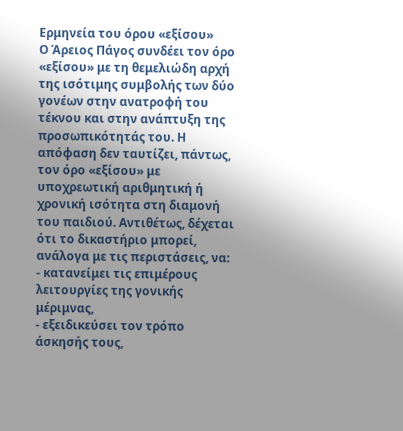Ερμηνεία του όρου «εξίσου»
Ο Άρειος Πάγος συνδέει τον όρο «εξίσου» με τη θεμελιώδη αρχή της ισότιμης συμβολής των δύο γονέων στην ανατροφή του τέκνου και στην ανάπτυξη της προσωπικότητάς του. Η απόφαση δεν ταυτίζει, πάντως, τον όρο «εξίσου» με υποχρεωτική αριθμητική ή χρονική ισότητα στη διαμονή του παιδιού. Αντιθέτως, δέχεται ότι το δικαστήριο μπορεί, ανάλογα με τις περιστάσεις, να:
- κατανείμει τις επιμέρους λειτουργίες της γονικής μέριμνας,
- εξειδικεύσει τον τρόπο άσκησής τους,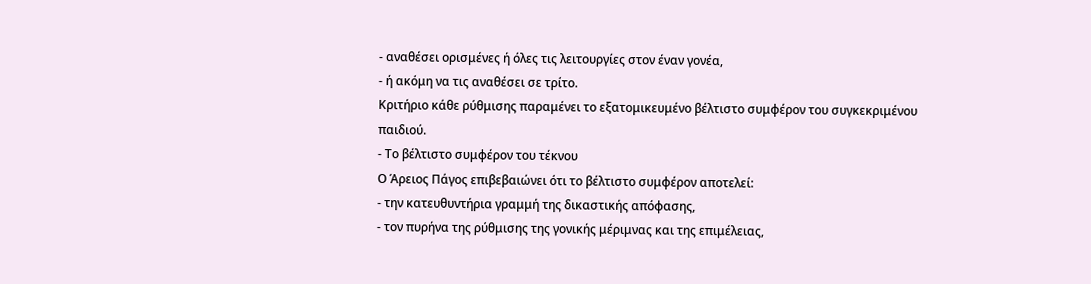- αναθέσει ορισμένες ή όλες τις λειτουργίες στον έναν γονέα,
- ή ακόμη να τις αναθέσει σε τρίτο.
Κριτήριο κάθε ρύθμισης παραμένει το εξατομικευμένο βέλτιστο συμφέρον του συγκεκριμένου παιδιού.
- Το βέλτιστο συμφέρον του τέκνου
Ο Άρειος Πάγος επιβεβαιώνει ότι το βέλτιστο συμφέρον αποτελεί:
- την κατευθυντήρια γραμμή της δικαστικής απόφασης,
- τον πυρήνα της ρύθμισης της γονικής μέριμνας και της επιμέλειας,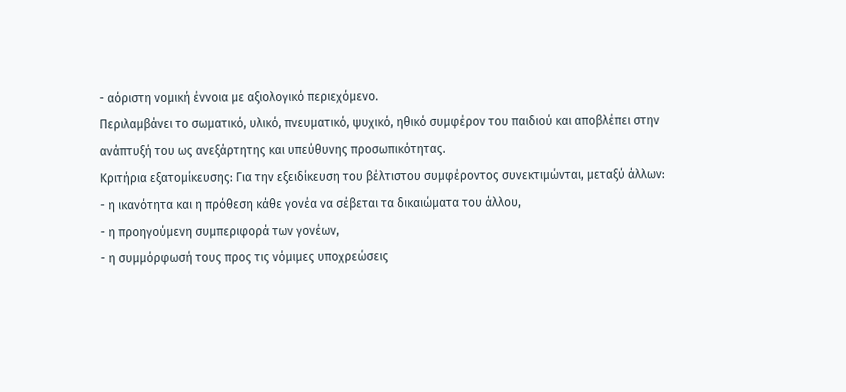- αόριστη νομική έννοια με αξιολογικό περιεχόμενο.
Περιλαμβάνει το σωματικό, υλικό, πνευματικό, ψυχικό, ηθικό συμφέρον του παιδιού και αποβλέπει στην ανάπτυξή του ως ανεξάρτητης και υπεύθυνης προσωπικότητας.
Κριτήρια εξατομίκευσης: Για την εξειδίκευση του βέλτιστου συμφέροντος συνεκτιμώνται, μεταξύ άλλων:
- η ικανότητα και η πρόθεση κάθε γονέα να σέβεται τα δικαιώματα του άλλου,
- η προηγούμενη συμπεριφορά των γονέων,
- η συμμόρφωσή τους προς τις νόμιμες υποχρεώσεις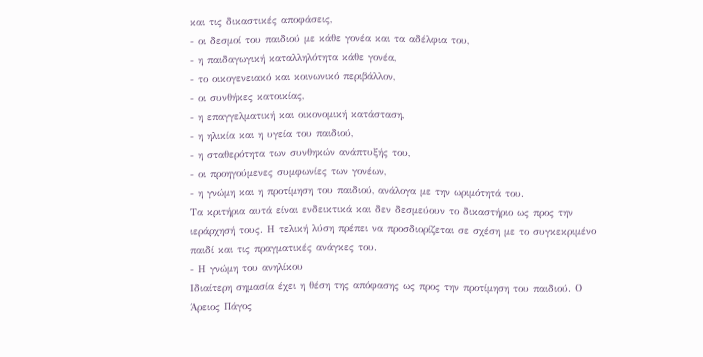και τις δικαστικές αποφάσεις,
- οι δεσμοί του παιδιού με κάθε γονέα και τα αδέλφια του,
- η παιδαγωγική καταλληλότητα κάθε γονέα,
- το οικογενειακό και κοινωνικό περιβάλλον,
- οι συνθήκες κατοικίας,
- η επαγγελματική και οικονομική κατάσταση,
- η ηλικία και η υγεία του παιδιού,
- η σταθερότητα των συνθηκών ανάπτυξής του,
- οι προηγούμενες συμφωνίες των γονέων,
- η γνώμη και η προτίμηση του παιδιού, ανάλογα με την ωριμότητά του.
Τα κριτήρια αυτά είναι ενδεικτικά και δεν δεσμεύουν το δικαστήριο ως προς την ιεράρχησή τους. Η τελική λύση πρέπει να προσδιορίζεται σε σχέση με το συγκεκριμένο παιδί και τις πραγματικές ανάγκες του.
- Η γνώμη του ανηλίκου
Ιδιαίτερη σημασία έχει η θέση της απόφασης ως προς την προτίμηση του παιδιού. Ο Άρειος Πάγος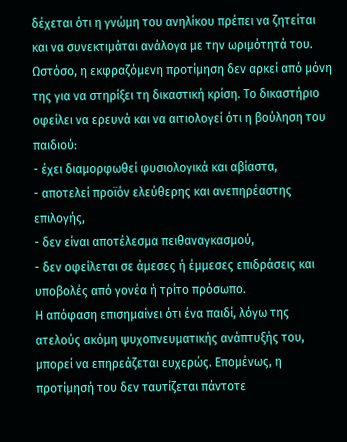δέχεται ότι η γνώμη του ανηλίκου πρέπει να ζητείται και να συνεκτιμάται ανάλογα με την ωριμότητά του. Ωστόσο, η εκφραζόμενη προτίμηση δεν αρκεί από μόνη της για να στηρίξει τη δικαστική κρίση. Το δικαστήριο οφείλει να ερευνά και να αιτιολογεί ότι η βούληση του παιδιού:
- έχει διαμορφωθεί φυσιολογικά και αβίαστα,
- αποτελεί προϊόν ελεύθερης και ανεπηρέαστης επιλογής,
- δεν είναι αποτέλεσμα πειθαναγκασμού,
- δεν οφείλεται σε άμεσες ή έμμεσες επιδράσεις και υποβολές από γονέα ή τρίτο πρόσωπο.
Η απόφαση επισημαίνει ότι ένα παιδί, λόγω της ατελούς ακόμη ψυχοπνευματικής ανάπτυξής του, μπορεί να επηρεάζεται ευχερώς. Επομένως, η προτίμησή του δεν ταυτίζεται πάντοτε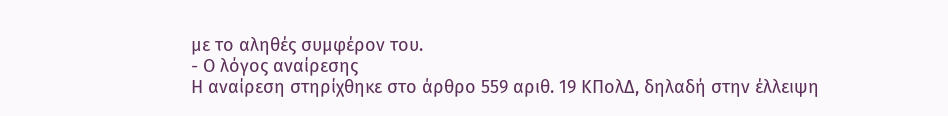με το αληθές συμφέρον του.
- Ο λόγος αναίρεσης
Η αναίρεση στηρίχθηκε στο άρθρο 559 αριθ. 19 ΚΠολΔ, δηλαδή στην έλλειψη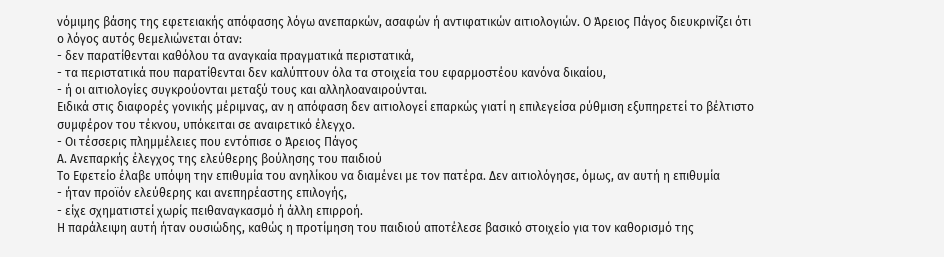νόμιμης βάσης της εφετειακής απόφασης λόγω ανεπαρκών, ασαφών ή αντιφατικών αιτιολογιών. Ο Άρειος Πάγος διευκρινίζει ότι ο λόγος αυτός θεμελιώνεται όταν:
- δεν παρατίθενται καθόλου τα αναγκαία πραγματικά περιστατικά,
- τα περιστατικά που παρατίθενται δεν καλύπτουν όλα τα στοιχεία του εφαρμοστέου κανόνα δικαίου,
- ή οι αιτιολογίες συγκρούονται μεταξύ τους και αλληλοαναιρούνται.
Ειδικά στις διαφορές γονικής μέριμνας, αν η απόφαση δεν αιτιολογεί επαρκώς γιατί η επιλεγείσα ρύθμιση εξυπηρετεί το βέλτιστο συμφέρον του τέκνου, υπόκειται σε αναιρετικό έλεγχο.
- Οι τέσσερις πλημμέλειες που εντόπισε ο Άρειος Πάγος
Α. Ανεπαρκής έλεγχος της ελεύθερης βούλησης του παιδιού
Το Εφετείο έλαβε υπόψη την επιθυμία του ανηλίκου να διαμένει με τον πατέρα. Δεν αιτιολόγησε, όμως, αν αυτή η επιθυμία
- ήταν προϊόν ελεύθερης και ανεπηρέαστης επιλογής,
- είχε σχηματιστεί χωρίς πειθαναγκασμό ή άλλη επιρροή.
Η παράλειψη αυτή ήταν ουσιώδης, καθώς η προτίμηση του παιδιού αποτέλεσε βασικό στοιχείο για τον καθορισμό της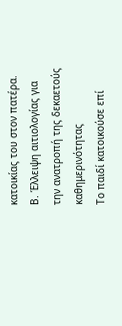κατοικίας του στον πατέρα.
Β. Έλλειψη αιτιολογίας για την ανατροπή της δεκαετούς καθημερινότητας
Το παιδί κατοικούσε επί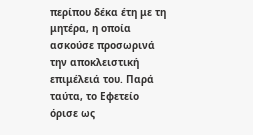περίπου δέκα έτη με τη μητέρα, η οποία ασκούσε προσωρινά την αποκλειστική επιμέλειά του. Παρά ταύτα, το Εφετείο όρισε ως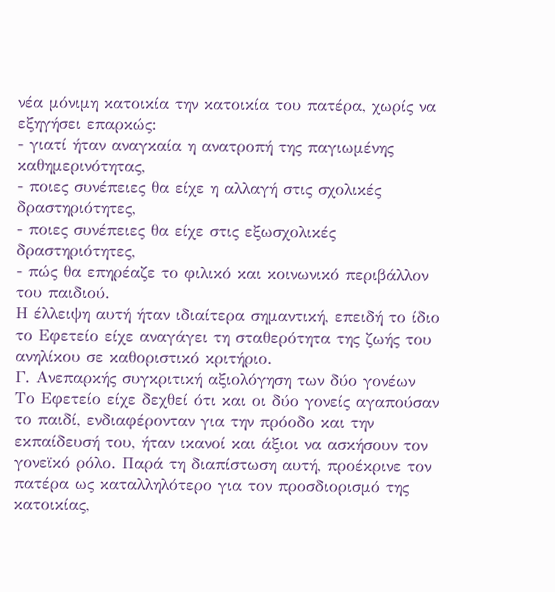νέα μόνιμη κατοικία την κατοικία του πατέρα, χωρίς να εξηγήσει επαρκώς:
- γιατί ήταν αναγκαία η ανατροπή της παγιωμένης καθημερινότητας,
- ποιες συνέπειες θα είχε η αλλαγή στις σχολικές δραστηριότητες,
- ποιες συνέπειες θα είχε στις εξωσχολικές δραστηριότητες,
- πώς θα επηρέαζε το φιλικό και κοινωνικό περιβάλλον του παιδιού.
Η έλλειψη αυτή ήταν ιδιαίτερα σημαντική, επειδή το ίδιο το Εφετείο είχε αναγάγει τη σταθερότητα της ζωής του ανηλίκου σε καθοριστικό κριτήριο.
Γ. Ανεπαρκής συγκριτική αξιολόγηση των δύο γονέων
Το Εφετείο είχε δεχθεί ότι και οι δύο γονείς αγαπούσαν το παιδί, ενδιαφέρονταν για την πρόοδο και την εκπαίδευσή του, ήταν ικανοί και άξιοι να ασκήσουν τον γονεϊκό ρόλο. Παρά τη διαπίστωση αυτή, προέκρινε τον πατέρα ως καταλληλότερο για τον προσδιορισμό της κατοικίας,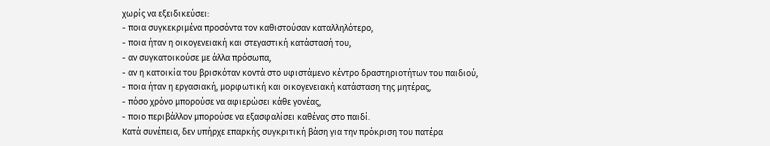χωρίς να εξειδικεύσει:
- ποια συγκεκριμένα προσόντα τον καθιστούσαν καταλληλότερο,
- ποια ήταν η οικογενειακή και στεγαστική κατάστασή του,
- αν συγκατοικούσε με άλλα πρόσωπα,
- αν η κατοικία του βρισκόταν κοντά στο υφιστάμενο κέντρο δραστηριοτήτων του παιδιού,
- ποια ήταν η εργασιακή, μορφωτική και οικογενειακή κατάσταση της μητέρας,
- πόσο χρόνο μπορούσε να αφιερώσει κάθε γονέας,
- ποιο περιβάλλον μπορούσε να εξασφαλίσει καθένας στο παιδί.
Κατά συνέπεια, δεν υπήρχε επαρκής συγκριτική βάση για την πρόκριση του πατέρα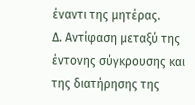έναντι της μητέρας.
Δ. Αντίφαση μεταξύ της έντονης σύγκρουσης και της διατήρησης της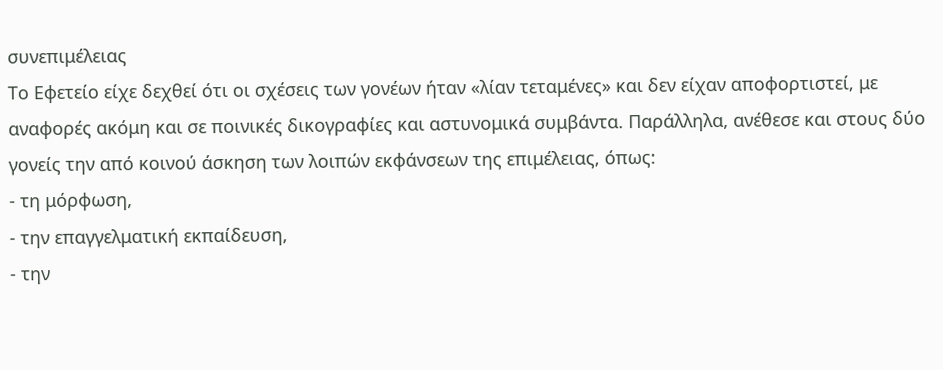συνεπιμέλειας
Το Εφετείο είχε δεχθεί ότι οι σχέσεις των γονέων ήταν «λίαν τεταμένες» και δεν είχαν αποφορτιστεί, με αναφορές ακόμη και σε ποινικές δικογραφίες και αστυνομικά συμβάντα. Παράλληλα, ανέθεσε και στους δύο γονείς την από κοινού άσκηση των λοιπών εκφάνσεων της επιμέλειας, όπως:
- τη μόρφωση,
- την επαγγελματική εκπαίδευση,
- την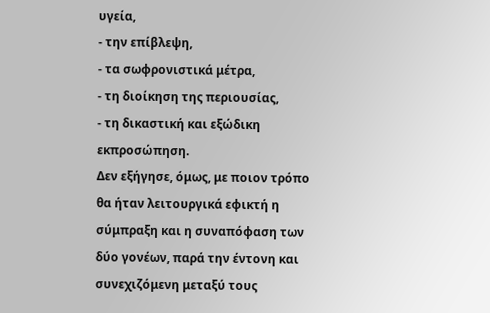υγεία,
- την επίβλεψη,
- τα σωφρονιστικά μέτρα,
- τη διοίκηση της περιουσίας,
- τη δικαστική και εξώδικη εκπροσώπηση.
Δεν εξήγησε, όμως, με ποιον τρόπο θα ήταν λειτουργικά εφικτή η σύμπραξη και η συναπόφαση των δύο γονέων, παρά την έντονη και συνεχιζόμενη μεταξύ τους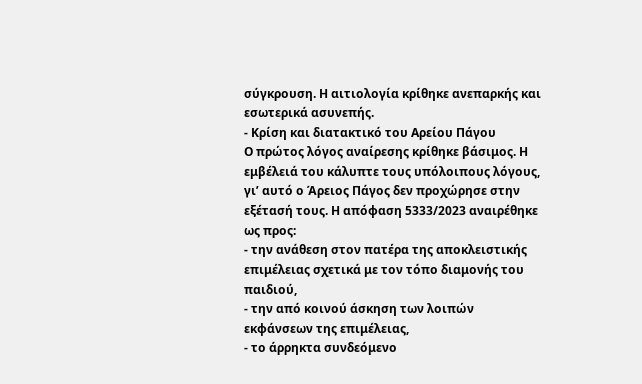σύγκρουση. Η αιτιολογία κρίθηκε ανεπαρκής και εσωτερικά ασυνεπής.
- Κρίση και διατακτικό του Αρείου Πάγου
Ο πρώτος λόγος αναίρεσης κρίθηκε βάσιμος. Η εμβέλειά του κάλυπτε τους υπόλοιπους λόγους, γι’ αυτό ο Άρειος Πάγος δεν προχώρησε στην εξέτασή τους. Η απόφαση 5333/2023 αναιρέθηκε ως προς:
- την ανάθεση στον πατέρα της αποκλειστικής επιμέλειας σχετικά με τον τόπο διαμονής του παιδιού,
- την από κοινού άσκηση των λοιπών εκφάνσεων της επιμέλειας,
- το άρρηκτα συνδεόμενο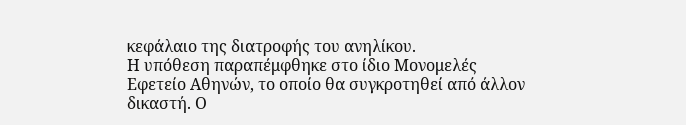κεφάλαιο της διατροφής του ανηλίκου.
Η υπόθεση παραπέμφθηκε στο ίδιο Μονομελές Εφετείο Αθηνών, το οποίο θα συγκροτηθεί από άλλον δικαστή. Ο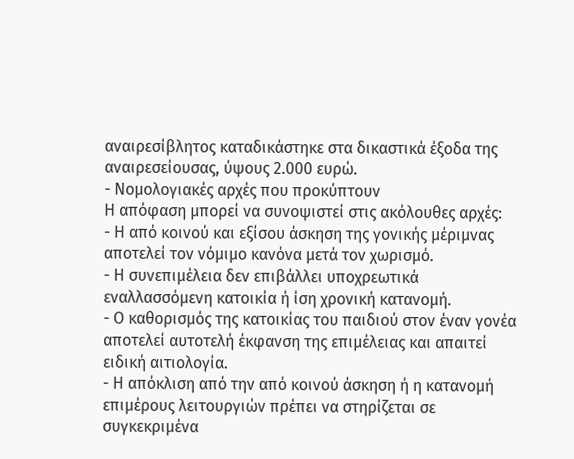αναιρεσίβλητος καταδικάστηκε στα δικαστικά έξοδα της αναιρεσείουσας, ύψους 2.000 ευρώ.
- Νομολογιακές αρχές που προκύπτουν
Η απόφαση μπορεί να συνοψιστεί στις ακόλουθες αρχές:
- Η από κοινού και εξίσου άσκηση της γονικής μέριμνας αποτελεί τον νόμιμο κανόνα μετά τον χωρισμό.
- Η συνεπιμέλεια δεν επιβάλλει υποχρεωτικά εναλλασσόμενη κατοικία ή ίση χρονική κατανομή.
- Ο καθορισμός της κατοικίας του παιδιού στον έναν γονέα αποτελεί αυτοτελή έκφανση της επιμέλειας και απαιτεί ειδική αιτιολογία.
- Η απόκλιση από την από κοινού άσκηση ή η κατανομή επιμέρους λειτουργιών πρέπει να στηρίζεται σε συγκεκριμένα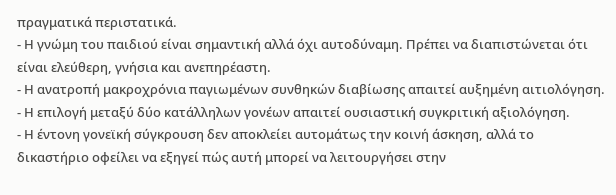πραγματικά περιστατικά.
- Η γνώμη του παιδιού είναι σημαντική αλλά όχι αυτοδύναμη. Πρέπει να διαπιστώνεται ότι είναι ελεύθερη, γνήσια και ανεπηρέαστη.
- Η ανατροπή μακροχρόνια παγιωμένων συνθηκών διαβίωσης απαιτεί αυξημένη αιτιολόγηση.
- Η επιλογή μεταξύ δύο κατάλληλων γονέων απαιτεί ουσιαστική συγκριτική αξιολόγηση.
- Η έντονη γονεϊκή σύγκρουση δεν αποκλείει αυτομάτως την κοινή άσκηση, αλλά το δικαστήριο οφείλει να εξηγεί πώς αυτή μπορεί να λειτουργήσει στην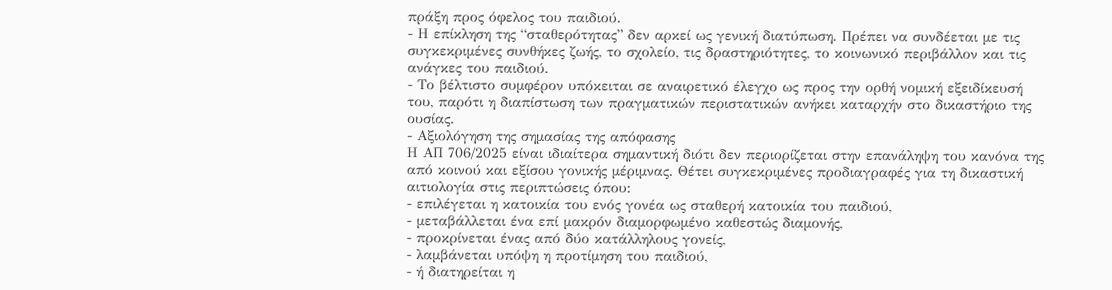πράξη προς όφελος του παιδιού.
- Η επίκληση της “σταθερότητας” δεν αρκεί ως γενική διατύπωση. Πρέπει να συνδέεται με τις συγκεκριμένες συνθήκες ζωής, το σχολείο, τις δραστηριότητες, το κοινωνικό περιβάλλον και τις ανάγκες του παιδιού.
- Το βέλτιστο συμφέρον υπόκειται σε αναιρετικό έλεγχο ως προς την ορθή νομική εξειδίκευσή του, παρότι η διαπίστωση των πραγματικών περιστατικών ανήκει καταρχήν στο δικαστήριο της ουσίας.
- Αξιολόγηση της σημασίας της απόφασης
Η ΑΠ 706/2025 είναι ιδιαίτερα σημαντική διότι δεν περιορίζεται στην επανάληψη του κανόνα της από κοινού και εξίσου γονικής μέριμνας. Θέτει συγκεκριμένες προδιαγραφές για τη δικαστική αιτιολογία στις περιπτώσεις όπου:
- επιλέγεται η κατοικία του ενός γονέα ως σταθερή κατοικία του παιδιού,
- μεταβάλλεται ένα επί μακρόν διαμορφωμένο καθεστώς διαμονής,
- προκρίνεται ένας από δύο κατάλληλους γονείς,
- λαμβάνεται υπόψη η προτίμηση του παιδιού,
- ή διατηρείται η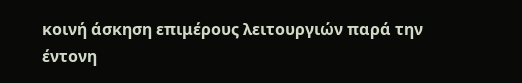κοινή άσκηση επιμέρους λειτουργιών παρά την έντονη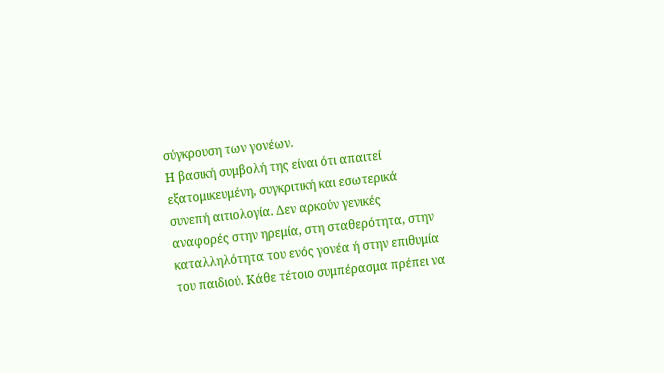σύγκρουση των γονέων.
Η βασική συμβολή της είναι ότι απαιτεί εξατομικευμένη, συγκριτική και εσωτερικά συνεπή αιτιολογία. Δεν αρκούν γενικές αναφορές στην ηρεμία, στη σταθερότητα, στην καταλληλότητα του ενός γονέα ή στην επιθυμία του παιδιού. Κάθε τέτοιο συμπέρασμα πρέπει να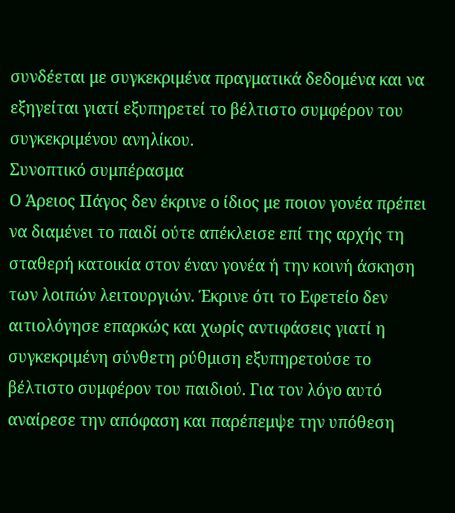συνδέεται με συγκεκριμένα πραγματικά δεδομένα και να εξηγείται γιατί εξυπηρετεί το βέλτιστο συμφέρον του συγκεκριμένου ανηλίκου.
Συνοπτικό συμπέρασμα
Ο Άρειος Πάγος δεν έκρινε ο ίδιος με ποιον γονέα πρέπει να διαμένει το παιδί ούτε απέκλεισε επί της αρχής τη σταθερή κατοικία στον έναν γονέα ή την κοινή άσκηση των λοιπών λειτουργιών. Έκρινε ότι το Εφετείο δεν αιτιολόγησε επαρκώς και χωρίς αντιφάσεις γιατί η συγκεκριμένη σύνθετη ρύθμιση εξυπηρετούσε το βέλτιστο συμφέρον του παιδιού. Για τον λόγο αυτό αναίρεσε την απόφαση και παρέπεμψε την υπόθεση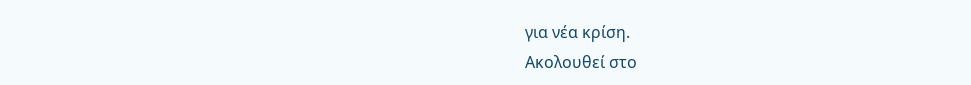για νέα κρίση.
Ακολουθεί στο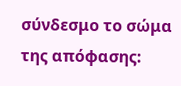σύνδεσμο το σώμα της απόφασης: